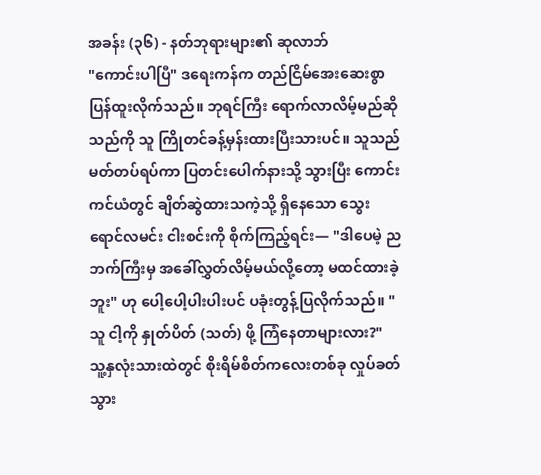အခန်း (၃၆) - နတ်ဘုရားများ၏ ဆုလာဘ်
"ကောင်းပါပြီ" ဒရေးကန်က တည်ငြိမ်အေးဆေးစွာ ပြန်ထူးလိုက်သည်။ ဘုရင်ကြီး ရောက်လာလိမ့်မည်ဆိုသည်ကို သူ ကြိုတင်ခန့်မှန်းထားပြီးသားပင်။ သူသည် မတ်တပ်ရပ်ကာ ပြတင်းပေါက်နားသို့ သွားပြီး ကောင်းကင်ယံတွင် ချိတ်ဆွဲထားသကဲ့သို့ ရှိနေသော သွေးရောင်လမင်း ငါးစင်းကို စိုက်ကြည့်ရင်း— "ဒါပေမဲ့ ညဘက်ကြီးမှ အခေါ်လွှတ်လိမ့်မယ်လို့တော့ မထင်ထားခဲ့ဘူး" ဟု ပေါ့ပေါ့ပါးပါးပင် ပခုံးတွန့်ပြလိုက်သည်။ "သူ ငါ့ကို နှုတ်ပိတ် (သတ်) ဖို့ ကြံနေတာများလား?"
သူ့နှလုံးသားထဲတွင် စိုးရိမ်စိတ်ကလေးတစ်ခု လှုပ်ခတ်သွား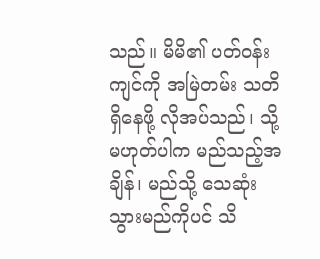သည်။ မိမိ၏ ပတ်ဝန်းကျင်ကို အမြဲတမ်း သတိရှိနေဖို့ လိုအပ်သည်၊ သို့မဟုတ်ပါက မည်သည့်အချိန်၊ မည်သို့ သေဆုံးသွားမည်ကိုပင် သိ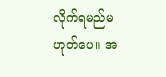လိုက်ရမည်မဟုတ်ပေ။ အ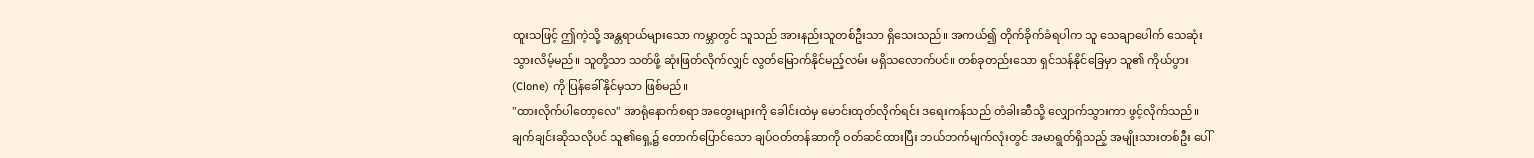ထူးသဖြင့် ဤကဲ့သို့ အန္တရာယ်များသော ကမ္ဘာတွင် သူသည် အားနည်းသူတစ်ဦးသာ ရှိသေးသည်။ အကယ်၍ တိုက်ခိုက်ခံရပါက သူ သေချာပေါက် သေဆုံးသွားလိမ့်မည်။ သူတို့သာ သတ်ဖို့ ဆုံးဖြတ်လိုက်လျှင် လွတ်မြောက်နိုင်မည့်လမ်း မရှိသလောက်ပင်။ တစ်ခုတည်းသော ရှင်သန်နိုင်ခြေမှာ သူ၏ ကိုယ်ပွား (Clone) ကို ပြန်ခေါ်နိုင်မှသာ ဖြစ်မည်။
"ထားလိုက်ပါတော့လေ" အာရုံနောက်စရာ အတွေးများကို ခေါင်းထဲမှ မောင်းထုတ်လိုက်ရင်း ဒရေးကန်သည် တံခါးဆီသို့ လျှောက်သွားကာ ဖွင့်လိုက်သည်။ ချက်ချင်းဆိုသလိုပင် သူ၏ရှေ့၌ တောက်ပြောင်သော ချပ်ဝတ်တန်ဆာကို ဝတ်ဆင်ထားပြီး ဘယ်ဘက်မျက်လုံးတွင် အမာရွတ်ရှိသည့် အမျိုးသားတစ်ဦး ပေါ်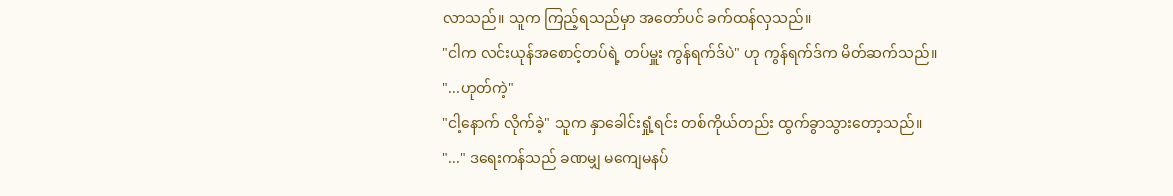လာသည်။ သူက ကြည့်ရသည်မှာ အတော်ပင် ခက်ထန်လှသည်။
"ငါက လင်းယုန်အစောင့်တပ်ရဲ့ တပ်မှူး ကွန်ရက်ဒ်ပဲ" ဟု ကွန်ရက်ဒ်က မိတ်ဆက်သည်။
"...ဟုတ်ကဲ့"
"ငါ့နောက် လိုက်ခဲ့" သူက နှာခေါင်းရှုံ့ရင်း တစ်ကိုယ်တည်း ထွက်ခွာသွားတော့သည်။
"..." ဒရေးကန်သည် ခဏမျှ မကျေမနပ်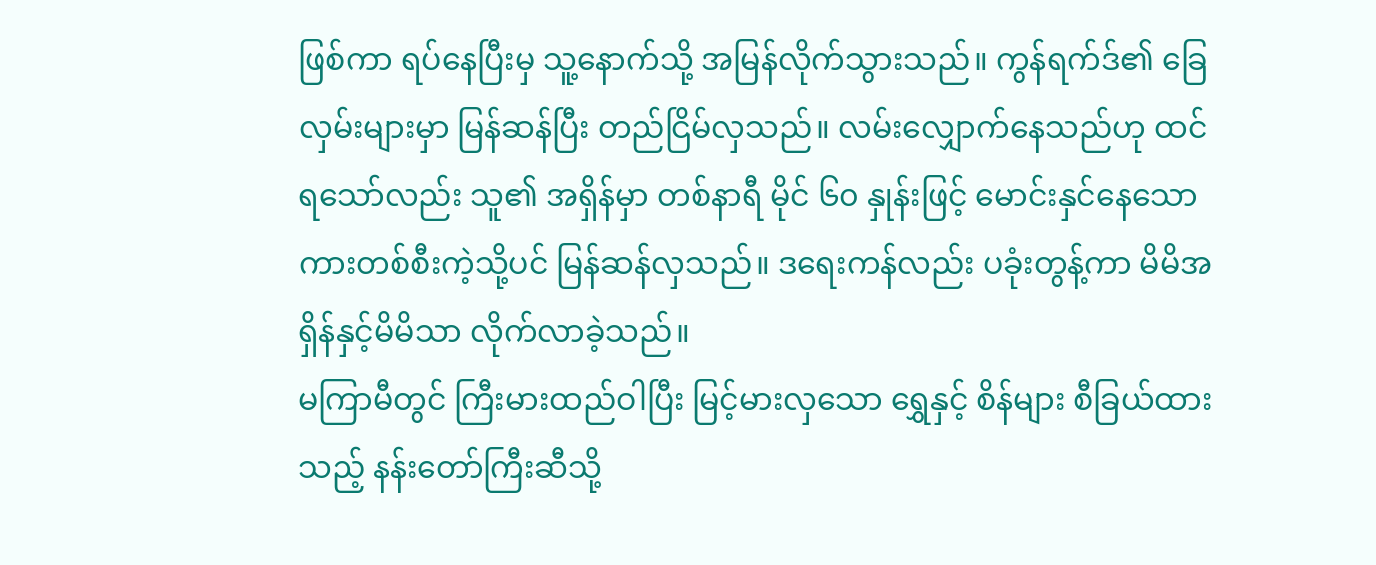ဖြစ်ကာ ရပ်နေပြီးမှ သူ့နောက်သို့ အမြန်လိုက်သွားသည်။ ကွန်ရက်ဒ်၏ ခြေလှမ်းများမှာ မြန်ဆန်ပြီး တည်ငြိမ်လှသည်။ လမ်းလျှောက်နေသည်ဟု ထင်ရသော်လည်း သူ၏ အရှိန်မှာ တစ်နာရီ မိုင် ၆၀ နှုန်းဖြင့် မောင်းနှင်နေသော ကားတစ်စီးကဲ့သို့ပင် မြန်ဆန်လှသည်။ ဒရေးကန်လည်း ပခုံးတွန့်ကာ မိမိအရှိန်နှင့်မိမိသာ လိုက်လာခဲ့သည်။
မကြာမီတွင် ကြီးမားထည်ဝါပြီး မြင့်မားလှသော ရွှေနှင့် စိန်များ စီခြယ်ထားသည့် နန်းတော်ကြီးဆီသို့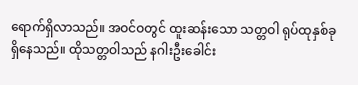ရောက်ရှိလာသည်။ အဝင်ဝတွင် ထူးဆန်းသော သတ္တဝါ ရုပ်ထုနှစ်ခု ရှိနေသည်။ ထိုသတ္တဝါသည် နဂါးဦးခေါင်း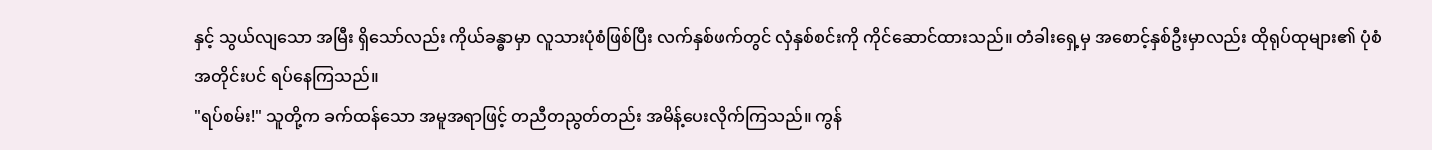နှင့် သွယ်လျသော အမြီး ရှိသော်လည်း ကိုယ်ခန္ဓာမှာ လူသားပုံစံဖြစ်ပြီး လက်နှစ်ဖက်တွင် လှံနှစ်စင်းကို ကိုင်ဆောင်ထားသည်။ တံခါးရှေ့မှ အစောင့်နှစ်ဦးမှာလည်း ထိုရုပ်ထုများ၏ ပုံစံအတိုင်းပင် ရပ်နေကြသည်။
"ရပ်စမ်း!" သူတို့က ခက်ထန်သော အမူအရာဖြင့် တညီတညွတ်တည်း အမိန့်ပေးလိုက်ကြသည်။ ကွန်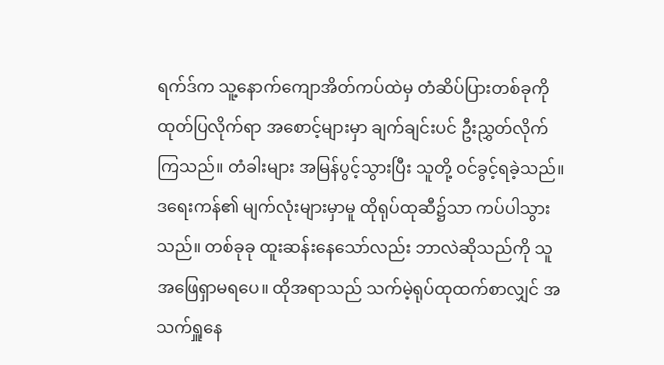ရက်ဒ်က သူ့နောက်ကျောအိတ်ကပ်ထဲမှ တံဆိပ်ပြားတစ်ခုကို ထုတ်ပြလိုက်ရာ အစောင့်များမှာ ချက်ချင်းပင် ဦးညွှတ်လိုက်ကြသည်။ တံခါးများ အမြန်ပွင့်သွားပြီး သူတို့ ဝင်ခွင့်ရခဲ့သည်။
ဒရေးကန်၏ မျက်လုံးများမှာမူ ထိုရုပ်ထုဆီ၌သာ ကပ်ပါသွားသည်။ တစ်ခုခု ထူးဆန်းနေသော်လည်း ဘာလဲဆိုသည်ကို သူ အဖြေရှာမရပေ။ ထိုအရာသည် သက်မဲ့ရုပ်ထုထက်စာလျှင် အသက်ရှူနေ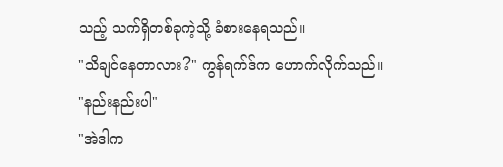သည့် သက်ရှိတစ်ခုကဲ့သို့ ခံစားနေရသည်။
"သိချင်နေတာလား?" ကွန်ရက်ဒ်က ဟောက်လိုက်သည်။
"နည်းနည်းပါ"
"အဲဒါက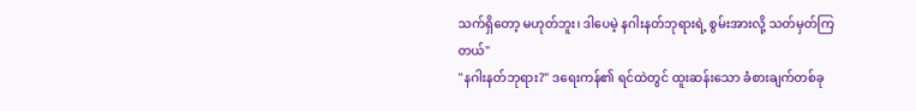သက်ရှိတော့ မဟုတ်ဘူး၊ ဒါပေမဲ့ နဂါးနတ်ဘုရားရဲ့ စွမ်းအားလို့ သတ်မှတ်ကြတယ်"
"နဂါးနတ်ဘုရား?" ဒရေးကန်၏ ရင်ထဲတွင် ထူးဆန်းသော ခံစားချက်တစ်ခု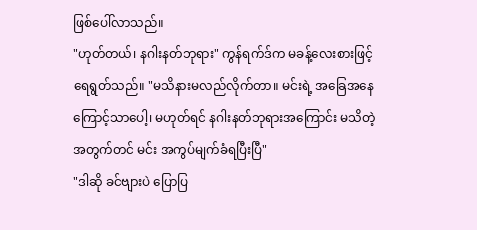ဖြစ်ပေါ်လာသည်။
"ဟုတ်တယ်၊ နဂါးနတ်ဘုရား" ကွန်ရက်ဒ်က မခန့်လေးစားဖြင့် ရေရွတ်သည်။ "မသိနားမလည်လိုက်တာ။ မင်းရဲ့ အခြေအနေကြောင့်သာပေါ့၊ မဟုတ်ရင် နဂါးနတ်ဘုရားအကြောင်း မသိတဲ့အတွက်တင် မင်း အကွပ်မျက်ခံရပြီးပြီ"
"ဒါဆို ခင်ဗျားပဲ ပြောပြ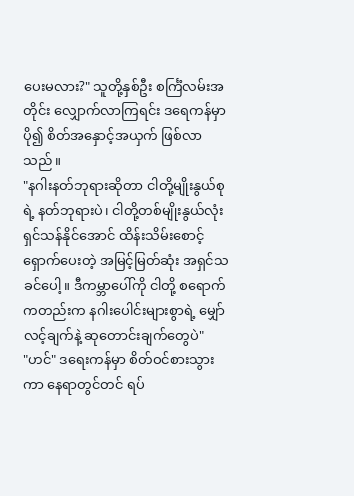ပေးမလား?" သူတို့နှစ်ဦး စင်္ကြံလမ်းအတိုင်း လျှောက်လာကြရင်း ဒရေကန်မှာ ပို၍ စိတ်အနှောင့်အယှက် ဖြစ်လာသည်။
"နဂါးနတ်ဘုရားဆိုတာ ငါတို့မျိုးနွယ်စုရဲ့ နတ်ဘုရားပဲ၊ ငါတို့တစ်မျိုးနွယ်လုံး ရှင်သန်နိုင်အောင် ထိန်းသိမ်းစောင့်ရှောက်ပေးတဲ့ အမြင့်မြတ်ဆုံး အရှင်သခင်ပေါ့။ ဒီကမ္ဘာပေါ်ကို ငါတို့ စရောက်ကတည်းက နဂါးပေါင်းများစွာရဲ့ မျှော်လင့်ချက်နဲ့ ဆုတောင်းချက်တွေပဲ"
"ဟင်" ဒရေးကန်မှာ စိတ်ဝင်စားသွားကာ နေရာတွင်တင် ရပ်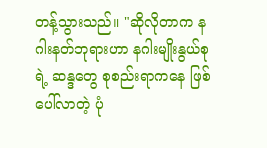တန့်သွားသည်။ "ဆိုလိုတာက နဂါးနတ်ဘုရားဟာ နဂါးမျိုးနွယ်စုရဲ့ ဆန္ဒတွေ စုစည်းရာကနေ ဖြစ်ပေါ်လာတဲ့ ပုံ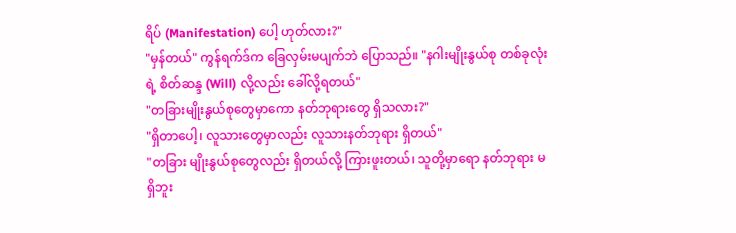ရိပ် (Manifestation) ပေါ့ ဟုတ်လား?"
"မှန်တယ်" ကွန်ရက်ဒ်က ခြေလှမ်းမပျက်ဘဲ ပြောသည်။ "နဂါးမျိုးနွယ်စု တစ်ခုလုံးရဲ့ စိတ်ဆန္ဒ (Will) လို့လည်း ခေါ်လို့ရတယ်"
"တခြားမျိုးနွယ်စုတွေမှာကော နတ်ဘုရားတွေ ရှိသလား?"
"ရှိတာပေါ့၊ လူသားတွေမှာလည်း လူသားနတ်ဘုရား ရှိတယ်"
"တခြား မျိုးနွယ်စုတွေလည်း ရှိတယ်လို့ ကြားဖူးတယ်၊ သူတို့မှာရော နတ်ဘုရား မရှိဘူး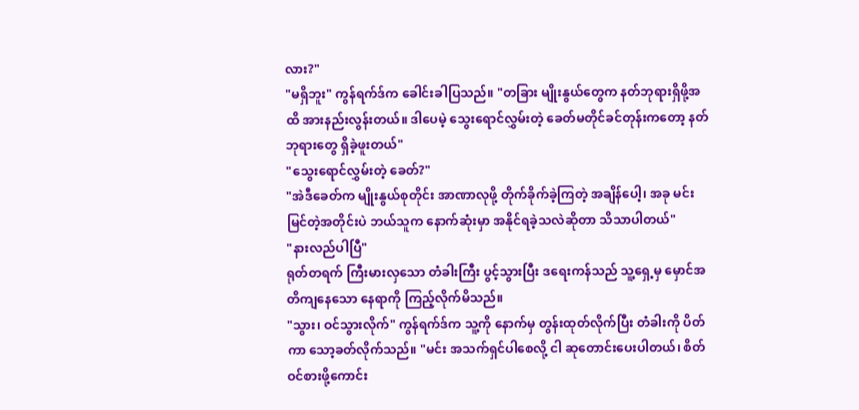လား?"
"မရှိဘူး" ကွန်ရက်ဒ်က ခေါင်းခါပြသည်။ "တခြား မျိုးနွယ်တွေက နတ်ဘုရားရှိဖို့အထိ အားနည်းလွန်းတယ်။ ဒါပေမဲ့ သွေးရောင်လွှမ်းတဲ့ ခေတ်မတိုင်ခင်တုန်းကတော့ နတ်ဘုရားတွေ ရှိခဲ့ဖူးတယ်"
"သွေးရောင်လွှမ်းတဲ့ ခေတ်?"
"အဲဒီခေတ်က မျိုးနွယ်စုတိုင်း အာဏာလုဖို့ တိုက်ခိုက်ခဲ့ကြတဲ့ အချိန်ပေါ့၊ အခု မင်း မြင်တဲ့အတိုင်းပဲ ဘယ်သူက နောက်ဆုံးမှာ အနိုင်ရခဲ့သလဲဆိုတာ သိသာပါတယ်"
"နားလည်ပါပြီ"
ရုတ်တရက် ကြီးမားလှသော တံခါးကြီး ပွင့်သွားပြီး ဒရေးကန်သည် သူ့ရှေ့မှ မှောင်အတိကျနေသော နေရာကို ကြည့်လိုက်မိသည်။
"သွား၊ ဝင်သွားလိုက်" ကွန်ရက်ဒ်က သူ့ကို နောက်မှ တွန်းထုတ်လိုက်ပြီး တံခါးကို ပိတ်ကာ သော့ခတ်လိုက်သည်။ "မင်း အသက်ရှင်ပါစေလို့ ငါ ဆုတောင်းပေးပါတယ်၊ စိတ်ဝင်စားဖို့ကောင်း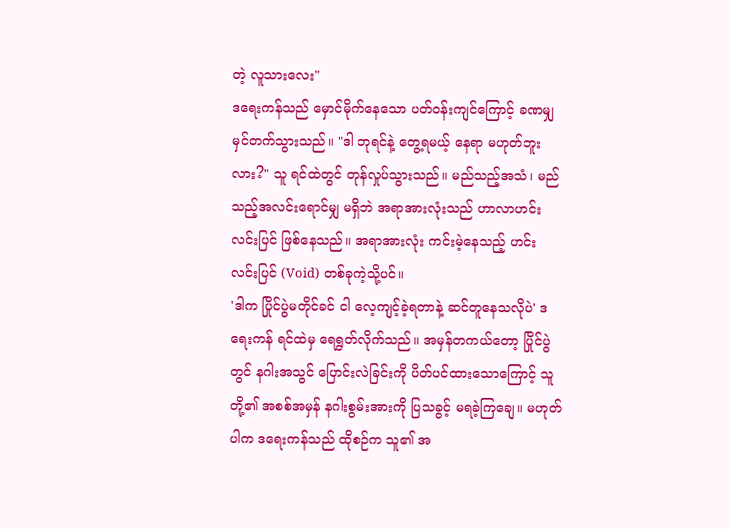တဲ့ လူသားလေး"
ဒရေးကန်သည် မှောင်မိုက်နေသော ပတ်ဝန်းကျင်ကြောင့် ခဏမျှ မှင်တက်သွားသည်။ "ဒါ ဘုရင်နဲ့ တွေ့ရမယ့် နေရာ မဟုတ်ဘူးလား?" သူ ရင်ထဲတွင် တုန်လှုပ်သွားသည်။ မည်သည့်အသံ၊ မည်သည့်အလင်းရောင်မျှ မရှိဘဲ အရာအားလုံးသည် ဟာလာဟင်းလင်းပြင် ဖြစ်နေသည်။ အရာအားလုံး ကင်းမဲ့နေသည့် ဟင်းလင်းပြင် (Void) တစ်ခုကဲ့သို့ပင်။
'ဒါက ပြိုင်ပွဲမတိုင်ခင် ငါ လေ့ကျင့်ခဲ့ရတာနဲ့ ဆင်တူနေသလိုပဲ' ဒရေးကန် ရင်ထဲမှ ရေရွတ်လိုက်သည်။ အမှန်တကယ်တော့ ပြိုင်ပွဲတွင် နဂါးအသွင် ပြောင်းလဲခြင်းကို ပိတ်ပင်ထားသောကြောင့် သူတို့၏ အစစ်အမှန် နဂါးစွမ်းအားကို ပြသခွင့် မရခဲ့ကြချေ။ မဟုတ်ပါက ဒရေးကန်သည် ထိုစဉ်က သူ၏ အ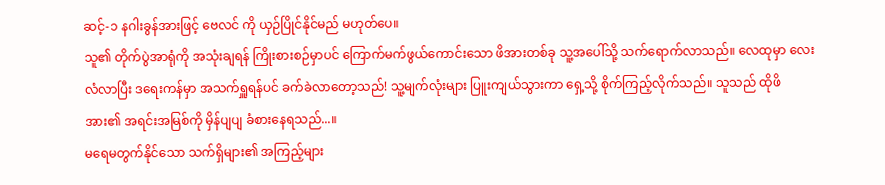ဆင့်-၁ နဂါးခွန်အားဖြင့် ဗေလင် ကို ယှဉ်ပြိုင်နိုင်မည် မဟုတ်ပေ။
သူ၏ တိုက်ပွဲအာရုံကို အသုံးချရန် ကြိုးစားစဉ်မှာပင် ကြောက်မက်ဖွယ်ကောင်းသော ဖိအားတစ်ခု သူ့အပေါ်သို့ သက်ရောက်လာသည်။ လေထုမှာ လေးလံလာပြီး ဒရေးကန်မှာ အသက်ရှူရန်ပင် ခက်ခဲလာတော့သည်! သူ့မျက်လုံးများ ပြူးကျယ်သွားကာ ရှေ့သို့ စိုက်ကြည့်လိုက်သည်။ သူသည် ထိုဖိအား၏ အရင်းအမြစ်ကို မှိန်ပျပျ ခံစားနေရသည်...။
မရေမတွက်နိုင်သော သက်ရှိများ၏ အကြည့်များ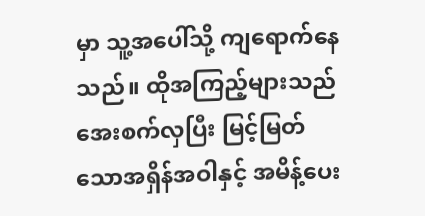မှာ သူ့အပေါ်သို့ ကျရောက်နေသည်။ ထိုအကြည့်များသည် အေးစက်လှပြီး မြင့်မြတ်သောအရှိန်အဝါနှင့် အမိန့်ပေး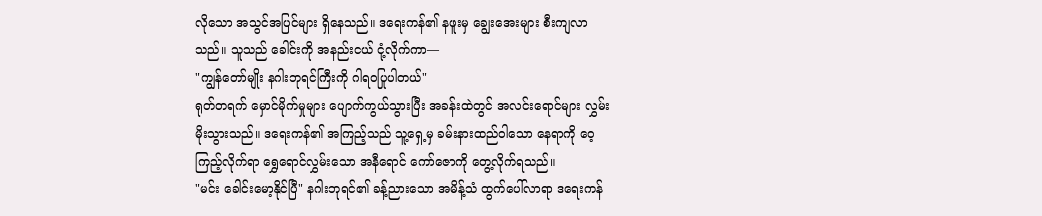လိုသော အသွင်အပြင်များ ရှိနေသည်။ ဒရေးကန်၏ နဖူးမှ ချွေးအေးများ စီးကျလာသည်။ သူသည် ခေါင်းကို အနည်းငယ် ငုံ့လိုက်ကာ—
"ကျွန်တော်မျိုး နဂါးဘုရင်ကြီးကို ဂါရဝပြုပါတယ်"
ရုတ်တရက် မှောင်မိုက်မှုများ ပျောက်ကွယ်သွားပြီး အခန်းထဲတွင် အလင်းရောင်များ လွှမ်းမိုးသွားသည်။ ဒရေးကန်၏ အကြည့်သည် သူ့ရှေ့မှ ခမ်းနားထည်ဝါသော နေရာကို ဝေ့ကြည့်လိုက်ရာ ရွှေရောင်လွှမ်းသော အနီရောင် ကော်ဇောကို တွေ့လိုက်ရသည်။
"မင်း ခေါင်းမော့နိုင်ပြီ" နဂါးဘုရင်၏ ခန့်ညားသော အမိန့်သံ ထွက်ပေါ်လာရာ ဒရေးကန်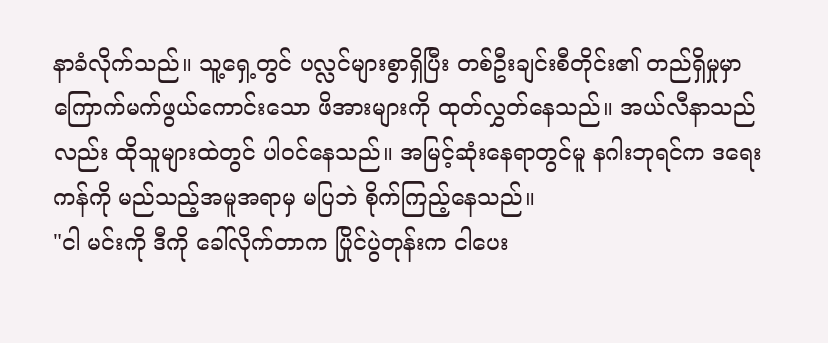နာခံလိုက်သည်။ သူ့ရှေ့တွင် ပလ္လင်များစွာရှိပြီး တစ်ဦးချင်းစီတိုင်း၏ တည်ရှိမှုမှာ ကြောက်မက်ဖွယ်ကောင်းသော ဖိအားများကို ထုတ်လွှတ်နေသည်။ အယ်လီနာသည်လည်း ထိုသူများထဲတွင် ပါဝင်နေသည်။ အမြင့်ဆုံးနေရာတွင်မူ နဂါးဘုရင်က ဒရေးကန်ကို မည်သည့်အမူအရာမှ မပြဘဲ စိုက်ကြည့်နေသည်။
"ငါ မင်းကို ဒီကို ခေါ်လိုက်တာက ပြိုင်ပွဲတုန်းက ငါပေး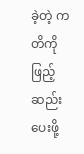ခဲ့တဲ့ ကတိကို ဖြည့်ဆည်းပေးဖို့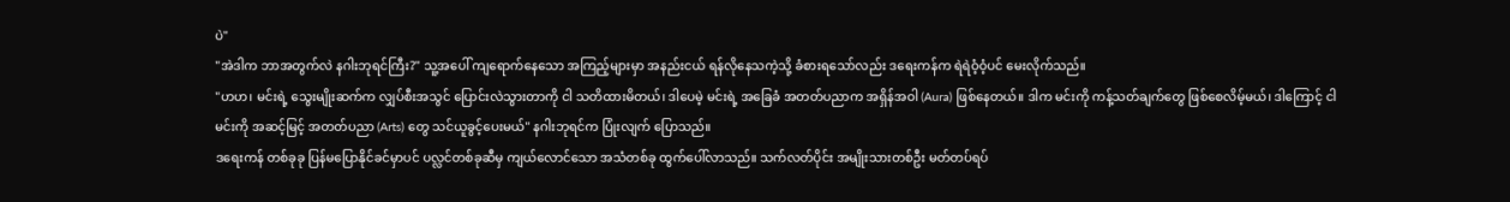ပဲ"
"အဲဒါက ဘာအတွက်လဲ နဂါးဘုရင်ကြီး?" သူ့အပေါ် ကျရောက်နေသော အကြည့်များမှာ အနည်းငယ် ရန်လိုနေသကဲ့သို့ ခံစားရသော်လည်း ဒရေးကန်က ရဲရဲဝံ့ဝံ့ပင် မေးလိုက်သည်။
"ဟဟ၊ မင်းရဲ့ သွေးမျိုးဆက်က လျှပ်စီးအသွင် ပြောင်းလဲသွားတာကို ငါ သတိထားမိတယ်၊ ဒါပေမဲ့ မင်းရဲ့ အခြေခံ အတတ်ပညာက အရှိန်အဝါ (Aura) ဖြစ်နေတယ်။ ဒါက မင်းကို ကန့်သတ်ချက်တွေ ဖြစ်စေလိမ့်မယ်၊ ဒါကြောင့် ငါ မင်းကို အဆင့်မြင့် အတတ်ပညာ (Arts) တွေ သင်ယူခွင့်ပေးမယ်" နဂါးဘုရင်က ပြုံးလျက် ပြောသည်။
ဒရေးကန် တစ်ခုခု ပြန်မပြောနိုင်ခင်မှာပင် ပလ္လင်တစ်ခုဆီမှ ကျယ်လောင်သော အသံတစ်ခု ထွက်ပေါ်လာသည်။ သက်လတ်ပိုင်း အမျိုးသားတစ်ဦး မတ်တပ်ရပ်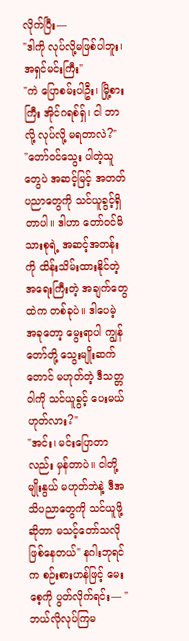လိုက်ပြီး—
"ဒါကို လုပ်လို့မဖြစ်ပါဘူး၊ အရှင်မင်းကြီး"
"ကဲ ပြောစမ်းပါဦး၊ မြို့စားကြီး အိုင်ဂရစ်ရှ်၊ ငါ ဘာလို့ လုပ်လို့ မရတာလဲ?"
"တော်ဝင်သွေး ပါတဲ့သူတွေပဲ အဆင့်မြင့် အတတ်ပညာတွေကို သင်ယူခွင့်ရှိတာပါ။ ဒါဟာ တော်ဝင်မိသားစုရဲ့ အဆင့်အတန်းကို ထိန်းသိမ်းထားနိုင်တဲ့ အရေးကြီးတဲ့ အချက်တွေထဲက တစ်ခုပဲ။ ဒါပေမဲ့ အခုတော့ မွေးရာပါ ကျွန်တော်တို့ သွေးမျိုးဆက်တောင် မဟုတ်တဲ့ ဒီသတ္တဝါကို သင်ယူခွင့် ပေးမယ် ဟုတ်လား?"
"အင်း၊ မင်းပြောတာလည်း မှန်တာပဲ။ ငါတို့ မျိုးနွယ် မဟုတ်ဘဲနဲ့ ဒီအသိပညာတွေကို သင်ယူဖို့ဆိုတာ မသင့်တော်သလို ဖြစ်နေတယ်" နဂါးဘုရင်က စဉ်းစားဟန်ဖြင့် မေးစေ့ကို ပွတ်လိုက်ရင်း— "ဘယ်လိုလုပ်ကြမ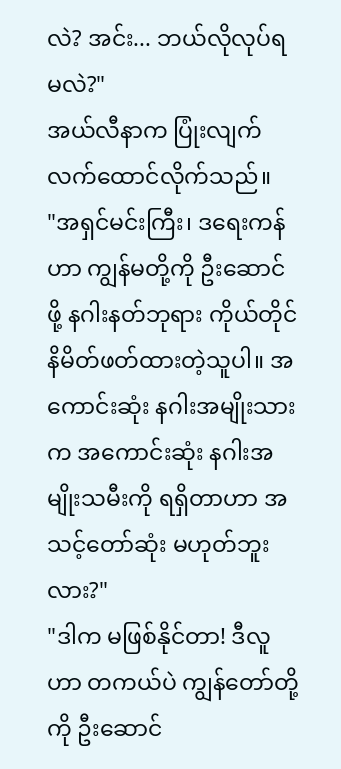လဲ? အင်း... ဘယ်လိုလုပ်ရမလဲ?"
အယ်လီနာက ပြုံးလျက် လက်ထောင်လိုက်သည်။
"အရှင်မင်းကြီး၊ ဒရေးကန်ဟာ ကျွန်မတို့ကို ဦးဆောင်ဖို့ နဂါးနတ်ဘုရား ကိုယ်တိုင် နိမိတ်ဖတ်ထားတဲ့သူပါ။ အကောင်းဆုံး နဂါးအမျိုးသားက အကောင်းဆုံး နဂါးအမျိုးသမီးကို ရရှိတာဟာ အသင့်တော်ဆုံး မဟုတ်ဘူးလား?"
"ဒါက မဖြစ်နိုင်တာ! ဒီလူဟာ တကယ်ပဲ ကျွန်တော်တို့ကို ဦးဆောင်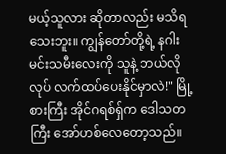မယ့်သူလား ဆိုတာလည်း မသိရသေးဘူး။ ကျွန်တော်တို့ရဲ့ နဂါးမင်းသမီးလေးကို သူနဲ့ ဘယ်လိုလုပ် လက်ထပ်ပေးနိုင်မှာလဲ!" မြို့စားကြီး အိုင်ဂရစ်ရှ်က ဒေါသတကြီး အော်ဟစ်လေတော့သည်။